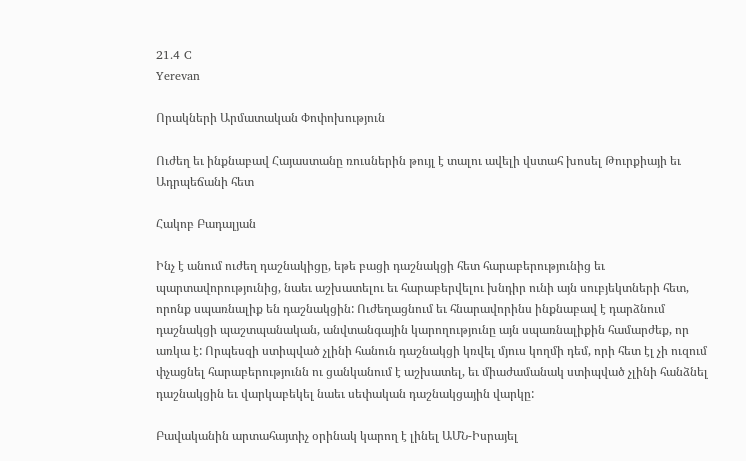21.4 C
Yerevan

Որակների Արմատական Փոփոխություն

Ուժեղ եւ ինքնաբավ Հայաստանը ռուսներին թույլ է տալու ավելի վստահ խոսել Թուրքիայի եւ Ադրպեճանի հետ

Հակոբ Բադալյան

Ինչ է անում ուժեղ դաշնակիցը, եթե բացի դաշնակցի հետ հարաբերությունից եւ պարտավորությունից, նաեւ աշխատելու եւ հարաբերվելու խնդիր ունի այն սուբյեկտների հետ, որոնք սպառնալիք են դաշնակցին: Ուժեղացնում եւ հնարավորինս ինքնաբավ է դարձնում դաշնակցի պաշտպանական, անվտանգային կարողությունը այն սպառնալիքին համարժեք, որ առկա է: Որպեսզի ստիպված չլինի հանուն դաշնակցի կռվել մյուս կողմի դեմ, որի հետ էլ չի ուզում փչացնել հարաբերությունն ու ցանկանում է աշխատել, եւ միաժամանակ ստիպված չլինի հանձնել դաշնակցին եւ վարկաբեկել նաեւ սեփական դաշնակցային վարկը:

Բավականին արտահայտիչ օրինակ կարող է լինել ԱՄՆ-Իսրայել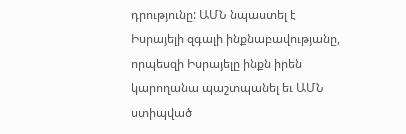դրությունը: ԱՄՆ նպաստել է Իսրայելի զգալի ինքնաբավությանը, որպեսզի Իսրայելը ինքն իրեն կարողանա պաշտպանել եւ ԱՄՆ ստիպված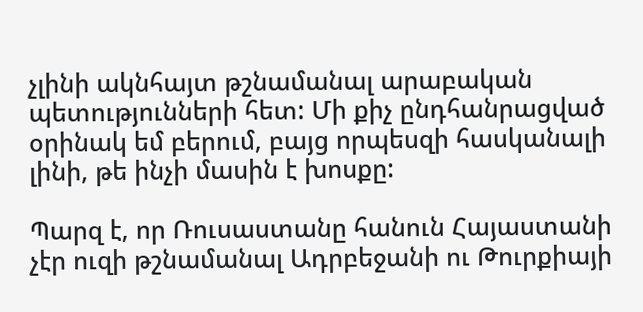չլինի ակնհայտ թշնամանալ արաբական պետությունների հետ: Մի քիչ ընդհանրացված օրինակ եմ բերում, բայց որպեսզի հասկանալի լինի, թե ինչի մասին է խոսքը:

Պարզ է, որ Ռուսաստանը հանուն Հայաստանի չէր ուզի թշնամանալ Ադրբեջանի ու Թուրքիայի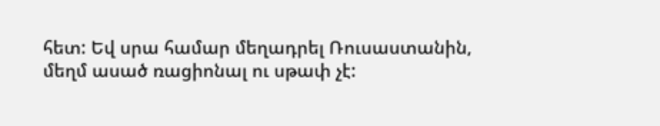հետ: Եվ սրա համար մեղադրել Ռուսաստանին, մեղմ ասած ռացիոնալ ու սթափ չէ: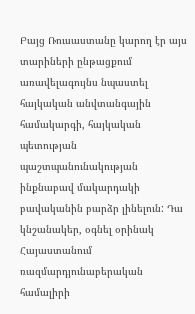Բայց Ռուսաստանը կարող էր այս տարիների ընթացքում առավելագույնս նպաստել հայկական անվտանգային համակարգի, հայկական պետության պաշտպանունակության ինքնաբավ մակարդակի բավականին բարձր լինելուն: Դա կնշանակեր, օգնել օրինակ Հայաստանում ռազմարդյունաբերական համալիրի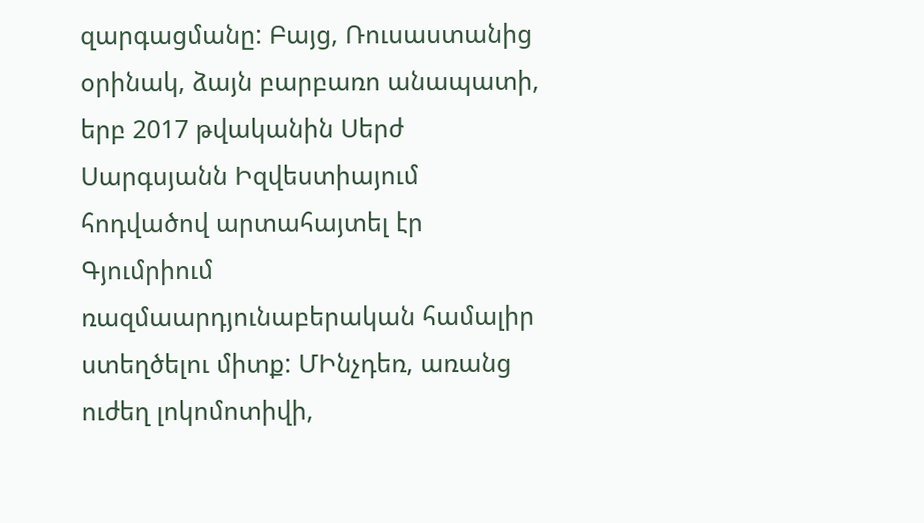զարգացմանը: Բայց, Ռուսաստանից օրինակ, ձայն բարբառո անապատի, երբ 2017 թվականին Սերժ Սարգսյանն Իզվեստիայում հոդվածով արտահայտել էր Գյումրիում ռազմաարդյունաբերական համալիր ստեղծելու միտք: ՄԻնչդեռ, առանց ուժեղ լոկոմոտիվի,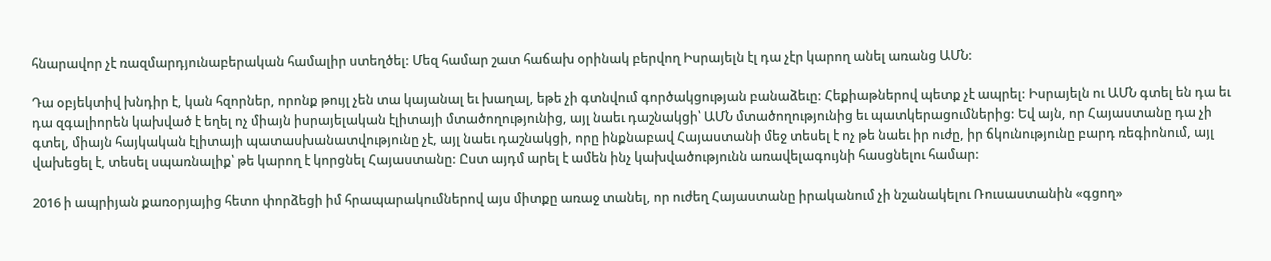հնարավոր չէ ռազմարդյունաբերական համալիր ստեղծել: Մեզ համար շատ հաճախ օրինակ բերվող Իսրայելն էլ դա չէր կարող անել առանց ԱՄՆ:

Դա օբյեկտիվ խնդիր է, կան հզորներ, որոնք թույլ չեն տա կայանալ եւ խաղալ, եթե չի գտնվում գործակցության բանաձեւը: Հեքիաթներով պետք չէ ապրել: Իսրայելն ու ԱՄՆ գտել են դա եւ դա զգալիորեն կախված է եղել ոչ միայն իսրայելական էլիտայի մտածողությունից, այլ նաեւ դաշնակցի՝ ԱՄՆ մտածողությունից եւ պատկերացումներից: Եվ այն, որ Հայաստանը դա չի գտել, միայն հայկական էլիտայի պատասխանատվությունը չէ, այլ նաեւ դաշնակցի, որը ինքնաբավ Հայաստանի մեջ տեսել է ոչ թե նաեւ իր ուժը, իր ճկունությունը բարդ ռեգիոնում, այլ վախեցել է, տեսել սպառնալիք՝ թե կարող է կորցնել Հայաստանը: Ըստ այդմ արել է ամեն ինչ կախվածությունն առավելագույնի հասցնելու համար:

2016 ի ապրիյան քառօրյայից հետո փորձեցի իմ հրապարակումներով այս միտքը առաջ տանել, որ ուժեղ Հայաստանը իրականում չի նշանակելու Ռուսաստանին «գցող»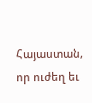Հայաստան, որ ուժեղ եւ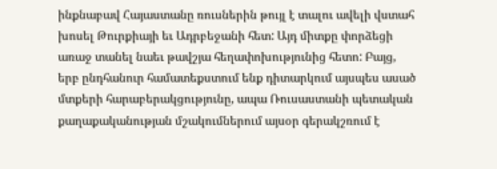ինքնաբավ Հայաստանը ռուսներին թույլ է տալու ավելի վստահ խոսել Թուրքիայի եւ Ադրբեջանի հետ: Այդ միտքը փորձեցի առաջ տանել նաեւ թավշյա հեղափոխությունից հետո: Բայց, երբ ընդհանուր համատեքստում ենք դիտարկում այսպես ասած մտքերի հարաբերակցությունը, ապա Ռուսաստանի պետական քաղաքականության մշակումներում այսօր գերակշռում է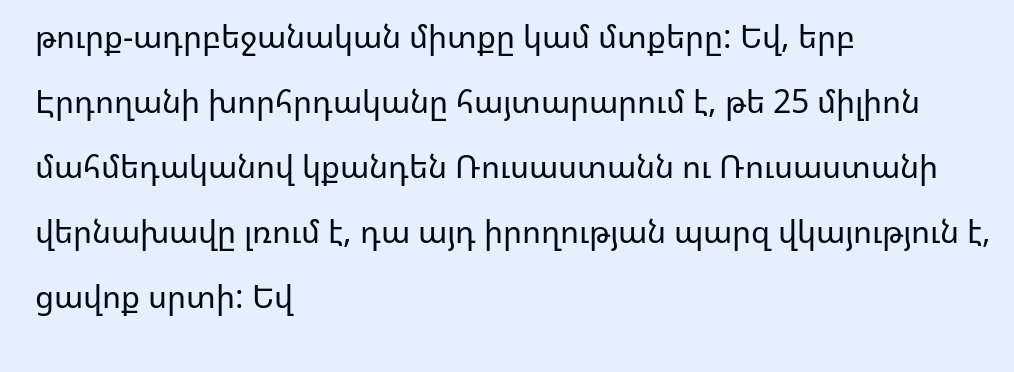թուրք-ադրբեջանական միտքը կամ մտքերը: Եվ, երբ Էրդողանի խորհրդականը հայտարարում է, թե 25 միլիոն մահմեդականով կքանդեն Ռուսաստանն ու Ռուսաստանի վերնախավը լռում է, դա այդ իրողության պարզ վկայություն է, ցավոք սրտի: Եվ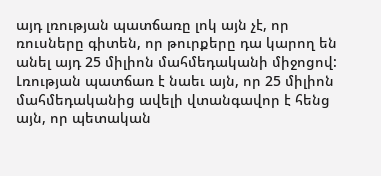այդ լռության պատճառը լոկ այն չէ, որ ռուսները գիտեն, որ թուրքերը դա կարող են անել այդ 25 միլիոն մահմեդականի միջոցով: Լռության պատճառ է նաեւ այն, որ 25 միլիոն մահմեդականից ավելի վտանգավոր է հենց այն, որ պետական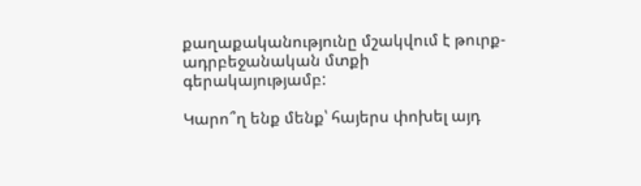քաղաքականությունը մշակվում է թուրք-ադրբեջանական մտքի գերակայությամբ:

Կարո՞ղ ենք մենք՝ հայերս փոխել այդ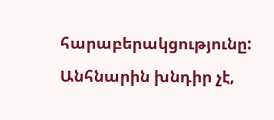հարաբերակցությունը: Անհնարին խնդիր չէ,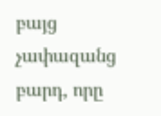բայց չափազանց բարդ, որը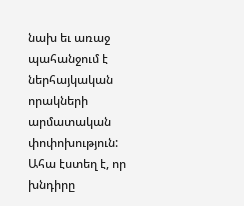նախ եւ առաջ պահանջում է ներհայկական որակների արմատական փոփոխություն: Ահա էստեղ է, որ խնդիրը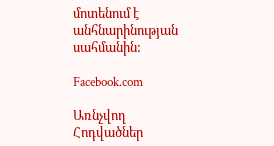մոտենում է անհնարինության սահմանին:

Facebook.com

Առնչվող Հոդվածներ